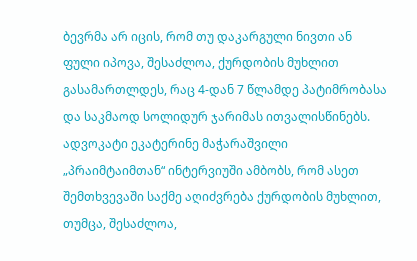ბევრმა არ იცის, რომ თუ დაკარგული ნივთი ან ფული იპოვა, შესაძლოა, ქურდობის მუხლით გასამართლდეს, რაც 4-დან 7 წლამდე პატიმრობასა და საკმაოდ სოლიდურ ჯარიმას ითვალისწინებს.
ადვოკატი ეკატერინე მაჭარაშვილი „პრაიმტაიმთან“ ინტერვიუში ამბობს, რომ ასეთ შემთხვევაში საქმე აღიძვრება ქურდობის მუხლით, თუმცა, შესაძლოა,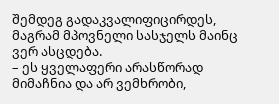შემდეგ გადაკვალიფიცირდეს, მაგრამ მპოვნელი სასჯელს მაინც ვერ ასცდება.
– ეს ყველაფერი არასწორად მიმაჩნია და არ ვემხრობი,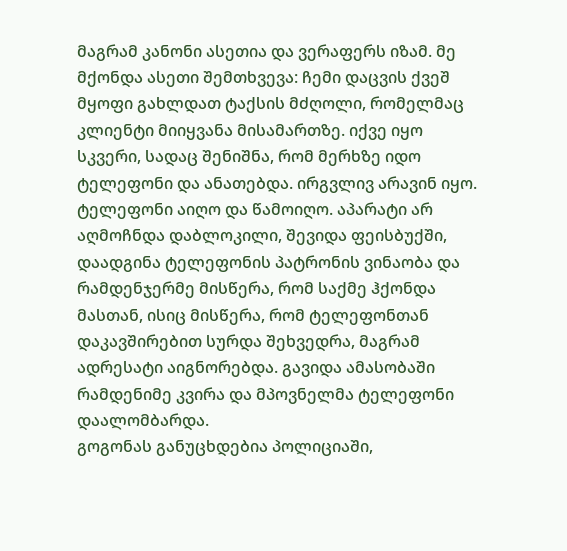მაგრამ კანონი ასეთია და ვერაფერს იზამ. მე მქონდა ასეთი შემთხვევა: ჩემი დაცვის ქვეშ მყოფი გახლდათ ტაქსის მძღოლი, რომელმაც კლიენტი მიიყვანა მისამართზე. იქვე იყო სკვერი, სადაც შენიშნა, რომ მერხზე იდო ტელეფონი და ანათებდა. ირგვლივ არავინ იყო. ტელეფონი აიღო და წამოიღო. აპარატი არ აღმოჩნდა დაბლოკილი, შევიდა ფეისბუქში, დაადგინა ტელეფონის პატრონის ვინაობა და რამდენჯერმე მისწერა, რომ საქმე ჰქონდა მასთან, ისიც მისწერა, რომ ტელეფონთან დაკავშირებით სურდა შეხვედრა, მაგრამ ადრესატი აიგნორებდა. გავიდა ამასობაში რამდენიმე კვირა და მპოვნელმა ტელეფონი დაალომბარდა.
გოგონას განუცხდებია პოლიციაში,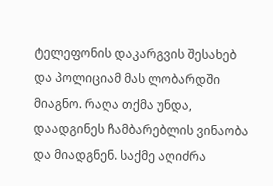ტელეფონის დაკარგვის შესახებ და პოლიციამ მას ლობარდში მიაგნო. რაღა თქმა უნდა, დაადგინეს ჩამბარებლის ვინაობა და მიადგნენ. საქმე აღიძრა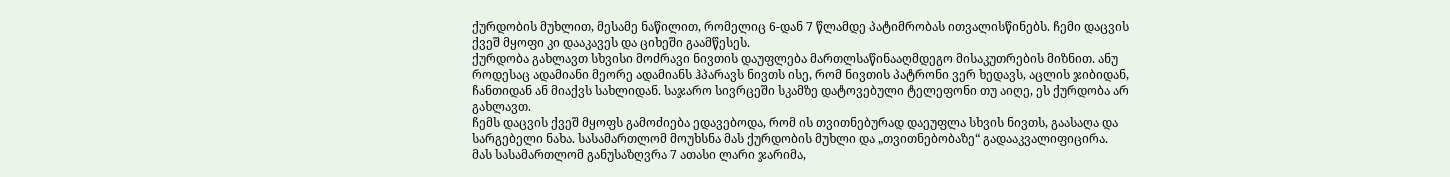ქურდობის მუხლით, მესამე ნაწილით, რომელიც 6-დან 7 წლამდე პატიმრობას ითვალისწინებს. ჩემი დაცვის ქვეშ მყოფი კი დააკავეს და ციხეში გაამწესეს.
ქურდობა გახლავთ სხვისი მოძრავი ნივთის დაუფლება მართლსაწინააღმდეგო მისაკუთრების მიზნით. ანუ როდესაც ადამიანი მეორე ადამიანს ჰპარავს ნივთს ისე, რომ ნივთის პატრონი ვერ ხედავს, აცლის ჯიბიდან, ჩანთიდან ან მიაქვს სახლიდან. საჯარო სივრცეში სკამზე დატოვებული ტელეფონი თუ აიღე, ეს ქურდობა არ გახლავთ.
ჩემს დაცვის ქვეშ მყოფს გამოძიება ედავებოდა, რომ ის თვითნებურად დაეუფლა სხვის ნივთს, გაასაღა და სარგებელი ნახა. სასამართლომ მოუხსნა მას ქურდობის მუხლი და „თვითნებობაზე“ გადააკვალიფიცირა. მას სასამართლომ განუსაზღვრა 7 ათასი ლარი ჯარიმა,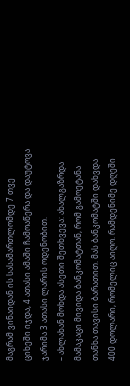მაგრამ ვინაიდან ის სასამართლომდე 7 თვე ციხეში იჯდა, 4 ათასი ამაში ჩამოაწერა და დაუტოვა ჯარიმა 3 ათასი ლარის ოდენობით.
– ახლახან მოხდა ასეთი შეთხვევა: ახალგაზრდა მამაკაცი მივიდა ბანკომატთან, რომ გამოეტანა თანხა თავისი ბარათით. მას ბანკომატში დახვდა 400 დოლარი, რომელიც აიღო. რამდენიმე დღეში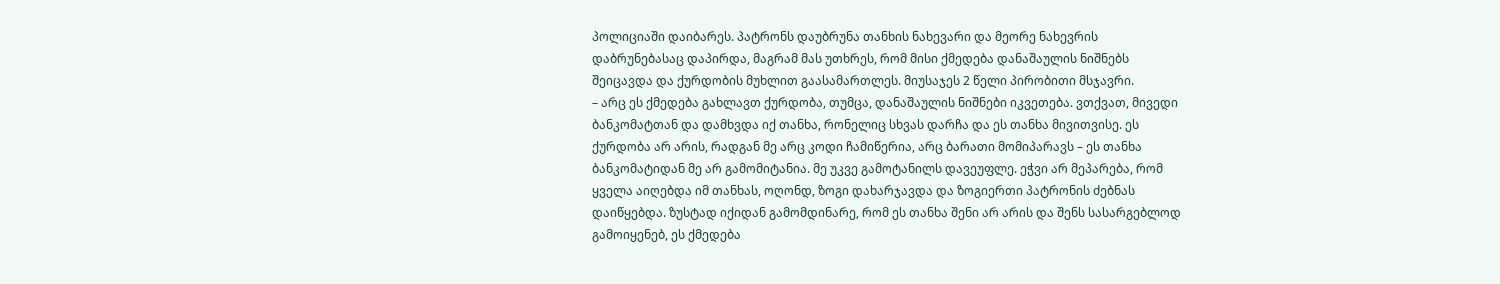პოლიციაში დაიბარეს. პატრონს დაუბრუნა თანხის ნახევარი და მეორე ნახევრის დაბრუნებასაც დაპირდა, მაგრამ მას უთხრეს, რომ მისი ქმედება დანაშაულის ნიშნებს შეიცავდა და ქურდობის მუხლით გაასამართლეს. მიუსაჯეს 2 წელი პირობითი მსჯავრი.
– არც ეს ქმედება გახლავთ ქურდობა, თუმცა, დანაშაულის ნიშნები იკვეთება. ვთქვათ, მივედი ბანკომატთან და დამხვდა იქ თანხა, რონელიც სხვას დარჩა და ეს თანხა მივითვისე. ეს ქურდობა არ არის, რადგან მე არც კოდი ჩამიწერია, არც ბარათი მომიპარავს – ეს თანხა ბანკომატიდან მე არ გამომიტანია. მე უკვე გამოტანილს დავეუფლე. ეჭვი არ მეპარება, რომ ყველა აიღებდა იმ თანხას, ოღონდ, ზოგი დახარჯავდა და ზოგიერთი პატრონის ძებნას დაიწყებდა. ზუსტად იქიდან გამომდინარე, რომ ეს თანხა შენი არ არის და შენს სასარგებლოდ გამოიყენებ, ეს ქმედება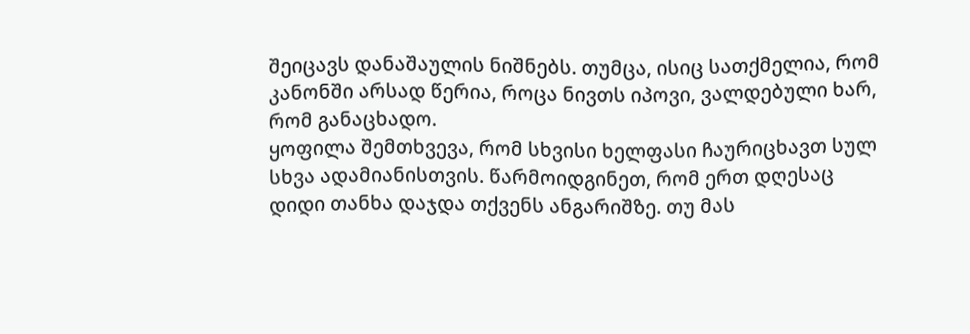შეიცავს დანაშაულის ნიშნებს. თუმცა, ისიც სათქმელია, რომ კანონში არსად წერია, როცა ნივთს იპოვი, ვალდებული ხარ, რომ განაცხადო.
ყოფილა შემთხვევა, რომ სხვისი ხელფასი ჩაურიცხავთ სულ სხვა ადამიანისთვის. წარმოიდგინეთ, რომ ერთ დღესაც დიდი თანხა დაჯდა თქვენს ანგარიშზე. თუ მას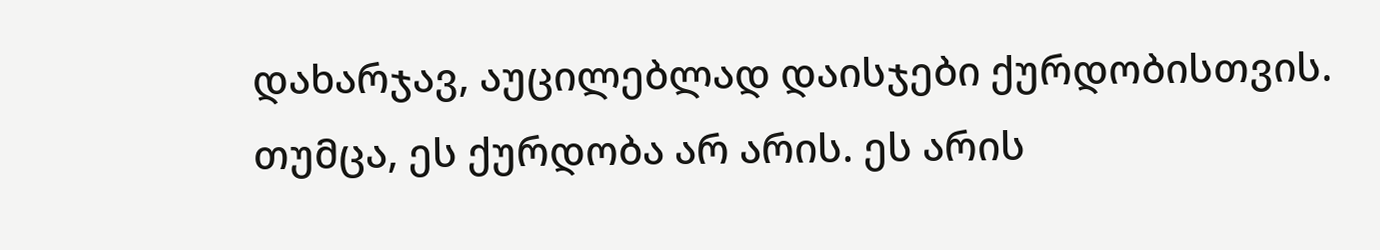დახარჯავ, აუცილებლად დაისჯები ქურდობისთვის. თუმცა, ეს ქურდობა არ არის. ეს არის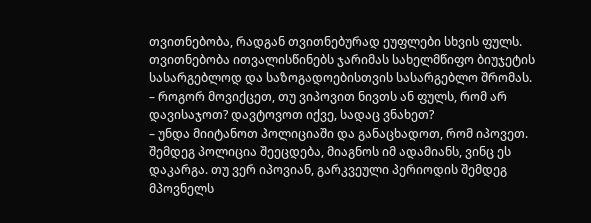თვითნებობა, რადგან თვითნებურად ეუფლები სხვის ფულს. თვითნებობა ითვალისწინებს ჯარიმას სახელმწიფო ბიუჯეტის სასარგებლოდ და საზოგადოებისთვის სასარგებლო შრომას.
– როგორ მოვიქცეთ, თუ ვიპოვით ნივთს ან ფულს, რომ არ დავისაჯოთ? დავტოვოთ იქვე, სადაც ვნახეთ?
– უნდა მიიტანოთ პოლიციაში და განაცხადოთ, რომ იპოვეთ. შემდეგ პოლიცია შეეცდება, მიაგნოს იმ ადამიანს, ვინც ეს დაკარგა. თუ ვერ იპოვიან, გარკვეული პერიოდის შემდეგ მპოვნელს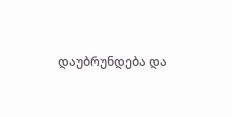დაუბრუნდება და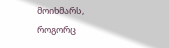მოიხმარს, როგორც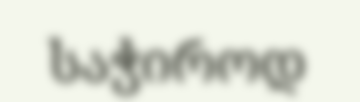საჭიროდ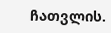ჩათვლის.